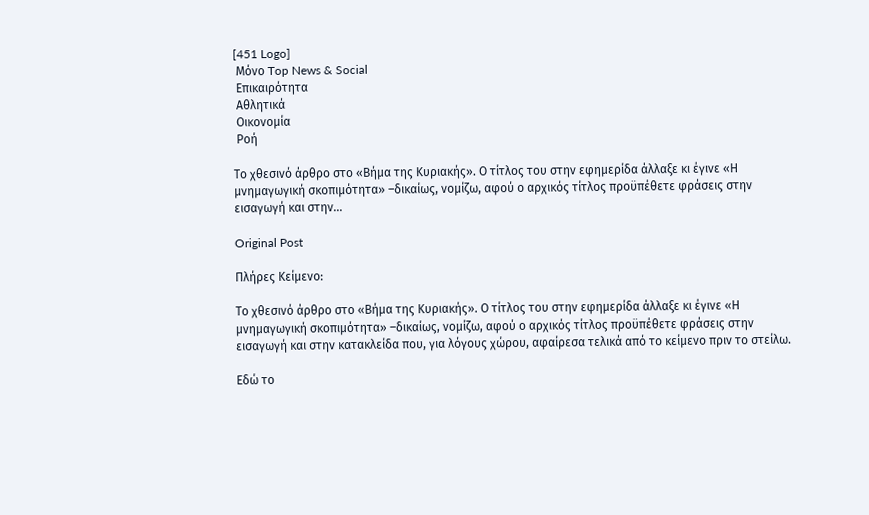[451 Logo]
 Μόνο Top News & Social
 Επικαιρότητα
 Αθλητικά
 Οικονομία
 Ροή

Το χθεσινό άρθρο στο «Βήμα της Κυριακής». Ο τίτλος του στην εφημερίδα άλλαξε κι έγινε «Η μνημαγωγική σκοπιμότητα» –δικαίως, νομίζω, αφού ο αρχικός τίτλος προϋπέθετε φράσεις στην εισαγωγή και στην...

Original Post

Πλήρες Κείμενο:

Το χθεσινό άρθρο στο «Βήμα της Κυριακής». Ο τίτλος του στην εφημερίδα άλλαξε κι έγινε «Η μνημαγωγική σκοπιμότητα» –δικαίως, νομίζω, αφού ο αρχικός τίτλος προϋπέθετε φράσεις στην εισαγωγή και στην κατακλείδα που, για λόγους χώρου, αφαίρεσα τελικά από το κείμενο πριν το στείλω.

Εδώ το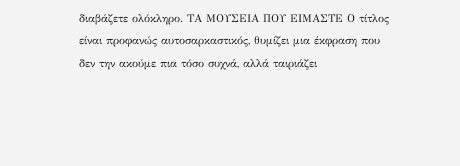διαβάζετε ολόκληρο. ΤΑ ΜΟΥΣΕΙΑ ΠΟΥ ΕΙΜΑΣΤΕ Ο τίτλος είναι προφανώς αυτοσαρκαστικός, θυμίζει μια έκφραση που δεν την ακούμε πια τόσο συχνά, αλλά ταιριάζει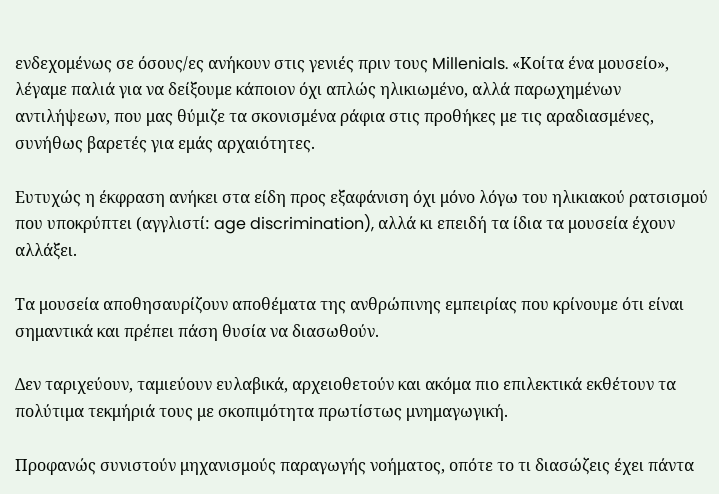ενδεχομένως σε όσους/ες ανήκουν στις γενιές πριν τους Millenials. «Κοίτα ένα μουσείο», λέγαμε παλιά για να δείξουμε κάποιον όχι απλώς ηλικιωμένο, αλλά παρωχημένων αντιλήψεων, που μας θύμιζε τα σκονισμένα ράφια στις προθήκες με τις αραδιασμένες, συνήθως βαρετές για εμάς αρχαιότητες.

Ευτυχώς η έκφραση ανήκει στα είδη προς εξαφάνιση όχι μόνο λόγω του ηλικιακού ρατσισμού που υποκρύπτει (αγγλιστί: age discrimination), αλλά κι επειδή τα ίδια τα μουσεία έχουν αλλάξει.

Τα μουσεία αποθησαυρίζουν αποθέματα της ανθρώπινης εμπειρίας που κρίνουμε ότι είναι σημαντικά και πρέπει πάση θυσία να διασωθούν.

Δεν ταριχεύουν, ταμιεύουν ευλαβικά, αρχειοθετούν και ακόμα πιο επιλεκτικά εκθέτουν τα πολύτιμα τεκμήριά τους με σκοπιμότητα πρωτίστως μνημαγωγική.

Προφανώς συνιστούν μηχανισμούς παραγωγής νοήματος, οπότε το τι διασώζεις έχει πάντα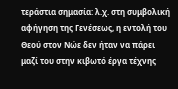τεράστια σημασία: λ.χ. στη συμβολική αφήγηση της Γενέσεως, η εντολή του Θεού στον Νώε δεν ήταν να πάρει μαζί του στην κιβωτό έργα τέχνης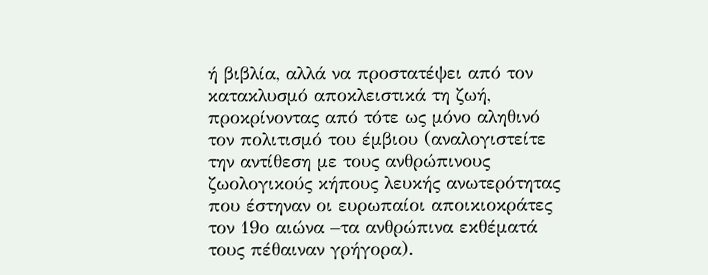ή βιβλία, αλλά να προστατέψει από τον κατακλυσμό αποκλειστικά τη ζωή, προκρίνοντας από τότε ως μόνο αληθινό τον πολιτισμό του έμβιου (αναλογιστείτε την αντίθεση με τους ανθρώπινους ζωολογικούς κήπους λευκής ανωτερότητας που έστηναν οι ευρωπαίοι αποικιοκράτες τον 19ο αιώνα –τα ανθρώπινα εκθέματά τους πέθαιναν γρήγορα).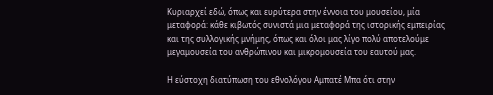Κυριαρχεί εδώ, όπως και ευρύτερα στην έννοια του μουσείου, μία μεταφορά: κάθε κιβωτός συνιστά μια μεταφορά της ιστορικής εμπειρίας και της συλλογικής μνήμης, όπως και όλοι μας λίγο πολύ αποτελούμε μεγαμουσεία του ανθρώπινου και μικρομουσεία του εαυτού μας.

Η εύστοχη διατύπωση του εθνολόγου Αμπατέ Μπα ότι στην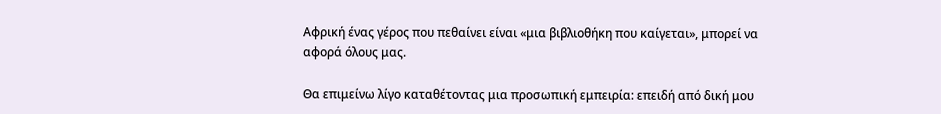Αφρική ένας γέρος που πεθαίνει είναι «μια βιβλιοθήκη που καίγεται», μπορεί να αφορά όλους μας.

Θα επιμείνω λίγο καταθέτοντας μια προσωπική εμπειρία: επειδή από δική μου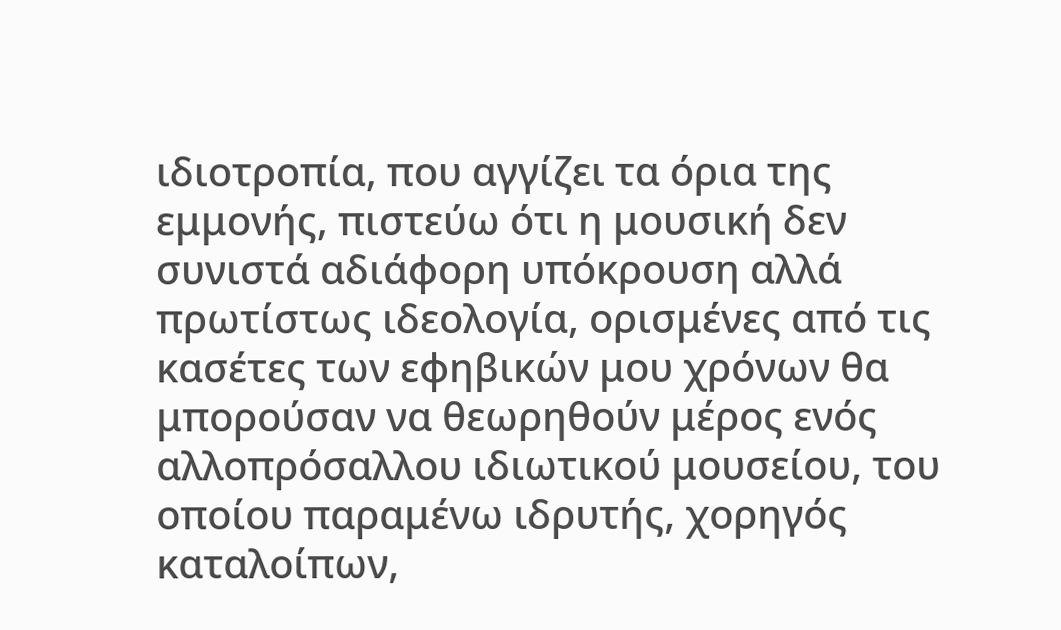ιδιοτροπία, που αγγίζει τα όρια της εμμονής, πιστεύω ότι η μουσική δεν συνιστά αδιάφορη υπόκρουση αλλά πρωτίστως ιδεολογία, ορισμένες από τις κασέτες των εφηβικών μου χρόνων θα μπορούσαν να θεωρηθούν μέρος ενός αλλοπρόσαλλου ιδιωτικού μουσείου, του οποίου παραμένω ιδρυτής, χορηγός καταλοίπων,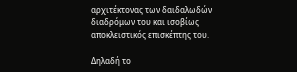αρχιτέκτονας των δαιδαλωδών διαδρόμων του και ισοβίως αποκλειστικός επισκέπτης του.

Δηλαδή το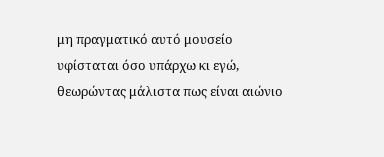μη πραγματικό αυτό μουσείο υφίσταται όσο υπάρχω κι εγώ, θεωρώντας μάλιστα πως είναι αιώνιο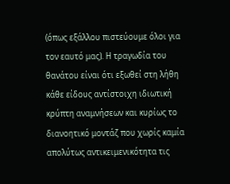(όπως εξάλλου πιστεύουμε όλοι για τον εαυτό μας). Η τραγωδία του θανάτου είναι ότι εξωθεί στη λήθη κάθε είδους αντίστοιχη ιδιωτική κρύπτη αναμνήσεων και κυρίως το διανοητικό μοντάζ που χωρίς καμία απολύτως αντικειμενικότητα τις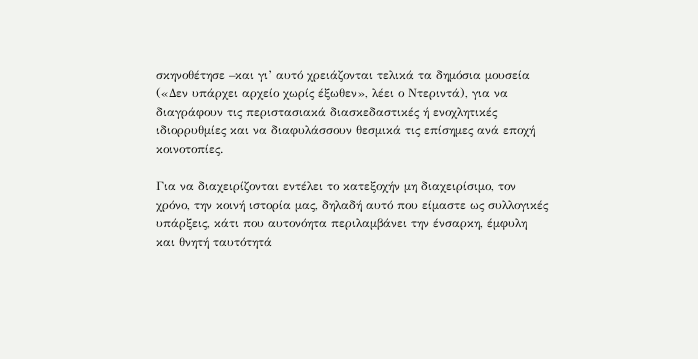σκηνοθέτησε –και γι’ αυτό χρειάζονται τελικά τα δημόσια μουσεία («Δεν υπάρχει αρχείο χωρίς έξωθεν», λέει ο Ντεριντά), για να διαγράφουν τις περιστασιακά διασκεδαστικές ή ενοχλητικές ιδιορρυθμίες και να διαφυλάσσουν θεσμικά τις επίσημες ανά εποχή κοινοτοπίες.

Για να διαχειρίζονται εντέλει το κατεξοχήν μη διαχειρίσιμο, τον χρόνο, την κοινή ιστορία μας, δηλαδή αυτό που είμαστε ως συλλογικές υπάρξεις, κάτι που αυτονόητα περιλαμβάνει την ένσαρκη, έμφυλη και θνητή ταυτότητά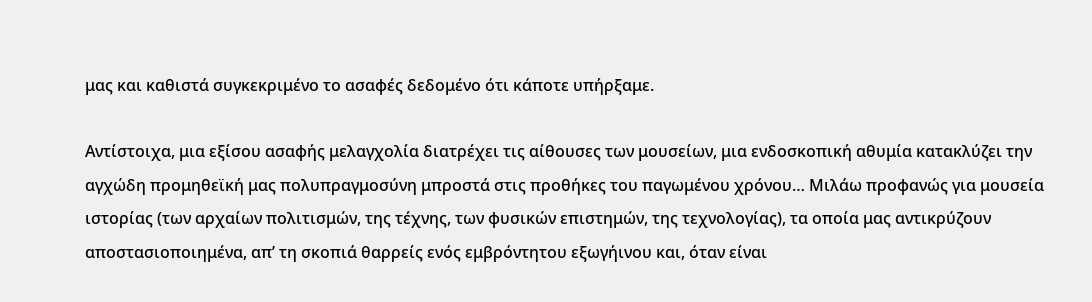μας και καθιστά συγκεκριμένο το ασαφές δεδομένο ότι κάποτε υπήρξαμε.

Αντίστοιχα, μια εξίσου ασαφής μελαγχολία διατρέχει τις αίθουσες των μουσείων, μια ενδοσκοπική αθυμία κατακλύζει την αγχώδη προμηθεϊκή μας πολυπραγμοσύνη μπροστά στις προθήκες του παγωμένου χρόνου… Μιλάω προφανώς για μουσεία ιστορίας (των αρχαίων πολιτισμών, της τέχνης, των φυσικών επιστημών, της τεχνολογίας), τα οποία μας αντικρύζουν αποστασιοποιημένα, απ’ τη σκοπιά θαρρείς ενός εμβρόντητου εξωγήινου και, όταν είναι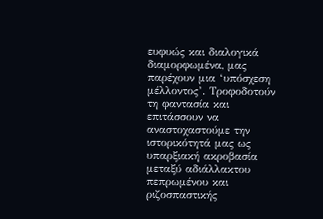ευφυώς και διαλογικά διαμορφωμένα, μας παρέχουν μια ‘υπόσχεση μέλλοντος’. Τροφοδοτούν τη φαντασία και επιτάσσουν να αναστοχαστούμε την ιστορικότητά μας ως υπαρξιακή ακροβασία μεταξύ αδιάλλακτου πεπρωμένου και ριζοσπαστικής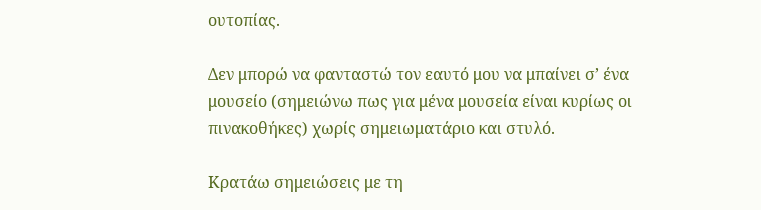ουτοπίας.

Δεν μπορώ να φανταστώ τον εαυτό μου να μπαίνει σ’ ένα μουσείο (σημειώνω πως για μένα μουσεία είναι κυρίως οι πινακοθήκες) χωρίς σημειωματάριο και στυλό.

Κρατάω σημειώσεις με τη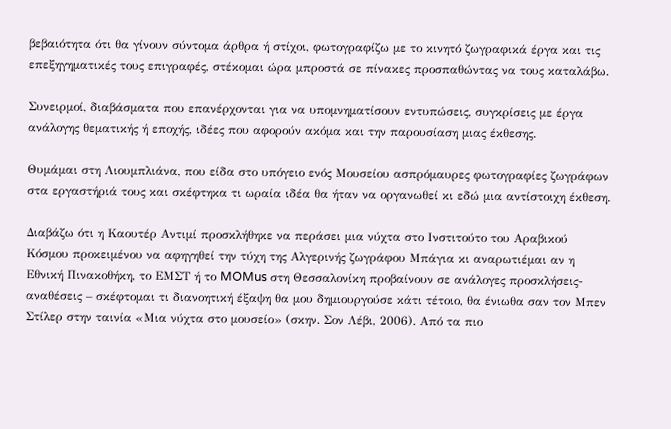βεβαιότητα ότι θα γίνουν σύντομα άρθρα ή στίχοι, φωτογραφίζω με το κινητό ζωγραφικά έργα και τις επεξηγηματικές τους επιγραφές, στέκομαι ώρα μπροστά σε πίνακες προσπαθώντας να τους καταλάβω.

Συνειρμοί, διαβάσματα που επανέρχονται για να υπομνηματίσουν εντυπώσεις, συγκρίσεις με έργα ανάλογης θεματικής ή εποχής, ιδέες που αφορούν ακόμα και την παρουσίαση μιας έκθεσης.

Θυμάμαι στη Λιουμπλιάνα, που είδα στο υπόγειο ενός Μουσείου ασπρόμαυρες φωτογραφίες ζωγράφων στα εργαστήριά τους και σκέφτηκα τι ωραία ιδέα θα ήταν να οργανωθεί κι εδώ μια αντίστοιχη έκθεση.

Διαβάζω ότι η Καουτέρ Αντιμί προσκλήθηκε να περάσει μια νύχτα στο Ινστιτούτο του Αραβικού Κόσμου προκειμένου να αφηγηθεί την τύχη της Αλγερινής ζωγράφου Μπάγια κι αναρωτιέμαι αν η Εθνική Πινακοθήκη, το ΕΜΣΤ ή το MOMus στη Θεσσαλονίκη προβαίνουν σε ανάλογες προσκλήσεις-αναθέσεις – σκέφτομαι τι διανοητική έξαψη θα μου δημιουργούσε κάτι τέτοιο, θα ένιωθα σαν τον Μπεν Στίλερ στην ταινία «Μια νύχτα στο μουσείο» (σκην. Σον Λέβι, 2006). Από τα πιο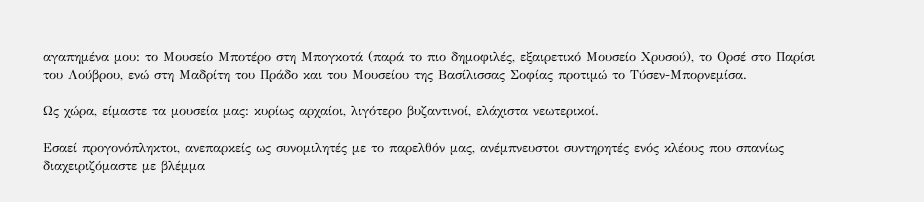αγαπημένα μου: το Μουσείο Μποτέρο στη Μπογκοτά (παρά το πιο δημοφιλές, εξαιρετικό Μουσείο Χρυσού), το Ορσέ στο Παρίσι του Λούβρου, ενώ στη Μαδρίτη του Πράδο και του Μουσείου της Βασίλισσας Σοφίας προτιμώ το Τύσεν-Μπορνεμίσα.

Ως χώρα, είμαστε τα μουσεία μας: κυρίως αρχαίοι, λιγότερο βυζαντινοί, ελάχιστα νεωτερικοί.

Εσαεί προγονόπληκτοι, ανεπαρκείς ως συνομιλητές με το παρελθόν μας, ανέμπνευστοι συντηρητές ενός κλέους που σπανίως διαχειριζόμαστε με βλέμμα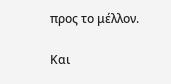προς το μέλλον.

Και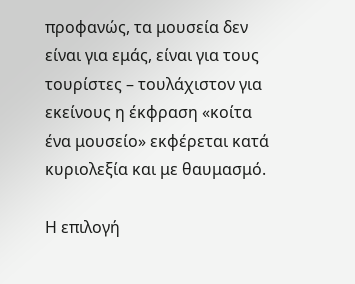προφανώς, τα μουσεία δεν είναι για εμάς, είναι για τους τουρίστες – τουλάχιστον για εκείνους η έκφραση «κοίτα ένα μουσείο» εκφέρεται κατά κυριολεξία και με θαυμασμό.

Η επιλογή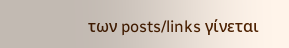των posts/links γίνεται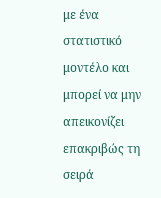με ένα στατιστικό μοντέλο και μπορεί να μην απεικονίζει επακριβώς τη σειρά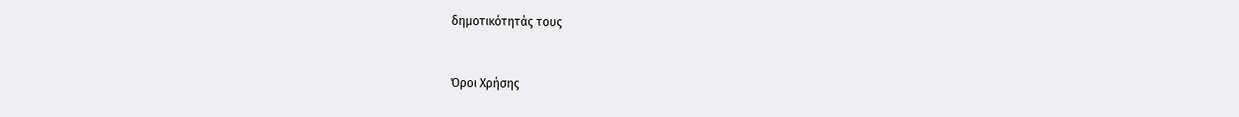δημοτικότητάς τους


Όροι Χρήσης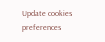Update cookies preferences